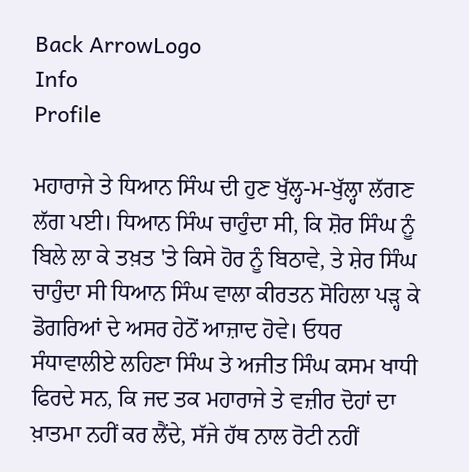Back ArrowLogo
Info
Profile

ਮਹਾਰਾਜੇ ਤੇ ਧਿਆਨ ਸਿੰਘ ਦੀ ਹੁਣ ਖੁੱਲ੍ਹ-ਮ-ਖੁੱਲ੍ਹਾ ਲੱਗਣ ਲੱਗ ਪਈ। ਧਿਆਨ ਸਿੰਘ ਚਾਹੁੰਦਾ ਸੀ, ਕਿ ਸ਼ੋਰ ਸਿੰਘ ਨੂੰ ਬਿਲੇ ਲਾ ਕੇ ਤਖ਼ਤ 'ਤੇ ਕਿਸੇ ਹੋਰ ਨੂੰ ਬਿਠਾਵੇ, ਤੇ ਸ਼ੇਰ ਸਿੰਘ ਚਾਹੁੰਦਾ ਸੀ ਧਿਆਨ ਸਿੰਘ ਵਾਲਾ ਕੀਰਤਨ ਸੋਹਿਲਾ ਪੜ੍ਹ ਕੇ ਡੋਗਰਿਆਂ ਦੇ ਅਸਰ ਹੇਠੋਂ ਆਜ਼ਾਦ ਹੋਵੇ। ਓਧਰ ਸੰਧਾਵਾਲੀਏ ਲਹਿਣਾ ਸਿੰਘ ਤੇ ਅਜੀਤ ਸਿੰਘ ਕਸਮ ਖਾਧੀ ਫਿਰਦੇ ਸਨ, ਕਿ ਜਦ ਤਕ ਮਹਾਰਾਜੇ ਤੇ ਵਜ਼ੀਰ ਦੋਹਾਂ ਦਾ ਖ਼ਾਤਮਾ ਨਹੀਂ ਕਰ ਲੈਂਦੇ, ਸੱਜੇ ਹੱਥ ਨਾਲ ਰੋਟੀ ਨਹੀਂ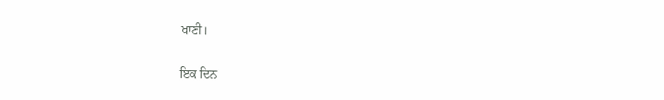ਖਾਣੀ।

ਇਕ ਦਿਨ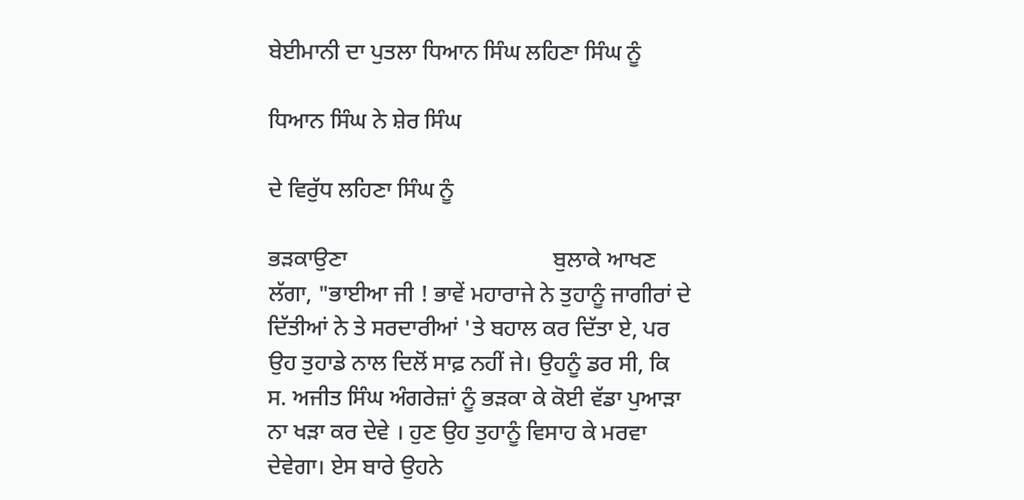ਬੇਈਮਾਨੀ ਦਾ ਪੁਤਲਾ ਧਿਆਨ ਸਿੰਘ ਲਹਿਣਾ ਸਿੰਘ ਨੂੰ

ਧਿਆਨ ਸਿੰਘ ਨੇ ਸ਼ੇਰ ਸਿੰਘ

ਦੇ ਵਿਰੁੱਧ ਲਹਿਣਾ ਸਿੰਘ ਨੂੰ

ਭੜਕਾਉਣਾ                                    ਬੁਲਾਕੇ ਆਖਣ ਲੱਗਾ, "ਭਾਈਆ ਜੀ ! ਭਾਵੇਂ ਮਹਾਰਾਜੇ ਨੇ ਤੁਹਾਨੂੰ ਜਾਗੀਰਾਂ ਦੇ ਦਿੱਤੀਆਂ ਨੇ ਤੇ ਸਰਦਾਰੀਆਂ 'ਤੇ ਬਹਾਲ ਕਰ ਦਿੱਤਾ ਏ, ਪਰ ਉਹ ਤੁਹਾਡੇ ਨਾਲ ਦਿਲੋਂ ਸਾਫ਼ ਨਹੀਂ ਜੇ। ਉਹਨੂੰ ਡਰ ਸੀ, ਕਿ ਸ. ਅਜੀਤ ਸਿੰਘ ਅੰਗਰੇਜ਼ਾਂ ਨੂੰ ਭੜਕਾ ਕੇ ਕੋਈ ਵੱਡਾ ਪੁਆੜਾ ਨਾ ਖੜਾ ਕਰ ਦੇਵੇ । ਹੁਣ ਉਹ ਤੁਹਾਨੂੰ ਵਿਸਾਹ ਕੇ ਮਰਵਾ ਦੇਵੇਗਾ। ਏਸ ਬਾਰੇ ਉਹਨੇ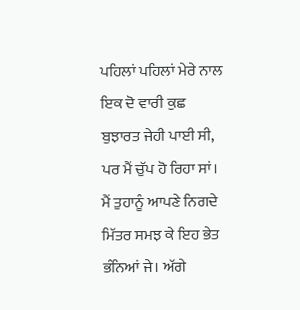ਪਹਿਲਾਂ ਪਹਿਲਾਂ ਮੇਰੇ ਨਾਲ ਇਕ ਦੋ ਵਾਰੀ ਕੁਛ ਬੁਝਾਰਤ ਜੇਹੀ ਪਾਈ ਸੀ, ਪਰ ਮੈਂ ਚੁੱਪ ਹੋ ਰਿਹਾ ਸਾਂ। ਮੈਂ ਤੁਹਾਨੂੰ ਆਪਣੇ ਨਿਗਦੇ ਮਿੱਤਰ ਸਮਝ ਕੇ ਇਹ ਭੇਤ ਭੰਨਿਆਂ ਜੇ। ਅੱਗੇ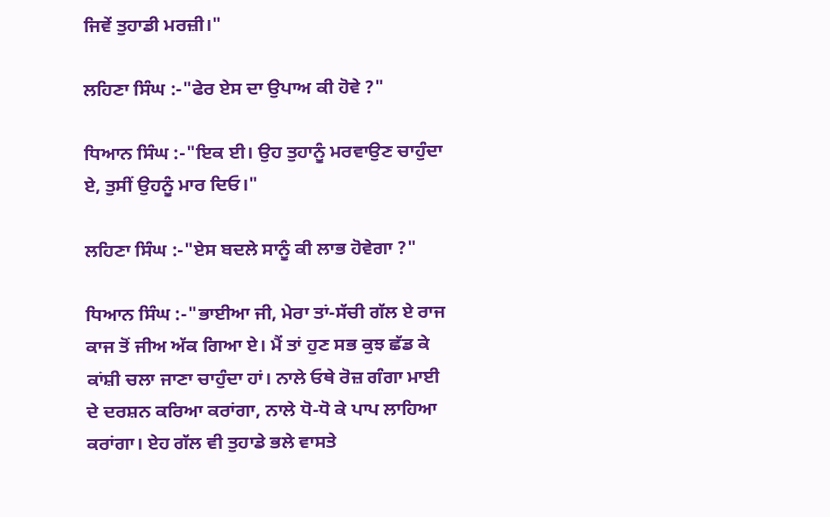ਜਿਵੇਂ ਤੁਹਾਡੀ ਮਰਜ਼ੀ।"

ਲਹਿਣਾ ਸਿੰਘ :-"ਫੇਰ ਏਸ ਦਾ ਉਪਾਅ ਕੀ ਹੋਵੇ ?"

ਧਿਆਨ ਸਿੰਘ :-"ਇਕ ਈ। ਉਹ ਤੁਹਾਨੂੰ ਮਰਵਾਉਣ ਚਾਹੁੰਦਾ ਏ, ਤੁਸੀਂ ਉਹਨੂੰ ਮਾਰ ਦਿਓ।"

ਲਹਿਣਾ ਸਿੰਘ :-"ਏਸ ਬਦਲੇ ਸਾਨੂੰ ਕੀ ਲਾਭ ਹੋਵੇਗਾ ?"

ਧਿਆਨ ਸਿੰਘ :-"ਭਾਈਆ ਜੀ, ਮੇਰਾ ਤਾਂ-ਸੱਚੀ ਗੱਲ ਏ ਰਾਜ ਕਾਜ ਤੋਂ ਜੀਅ ਅੱਕ ਗਿਆ ਏ। ਮੈਂ ਤਾਂ ਹੁਣ ਸਭ ਕੁਝ ਛੱਡ ਕੇ ਕਾਂਸ਼ੀ ਚਲਾ ਜਾਣਾ ਚਾਹੁੰਦਾ ਹਾਂ। ਨਾਲੇ ਓਥੇ ਰੋਜ਼ ਗੰਗਾ ਮਾਈ ਦੇ ਦਰਸ਼ਨ ਕਰਿਆ ਕਰਾਂਗਾ, ਨਾਲੇ ਧੋ-ਧੋ ਕੇ ਪਾਪ ਲਾਹਿਆ ਕਰਾਂਗਾ। ਏਹ ਗੱਲ ਵੀ ਤੁਹਾਡੇ ਭਲੇ ਵਾਸਤੇ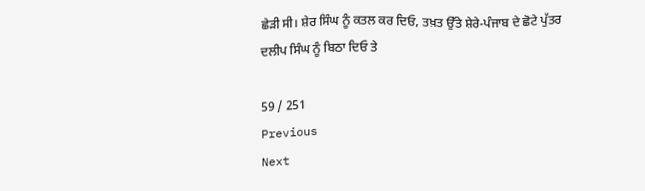ਛੇੜੀ ਸੀ। ਸ਼ੇਰ ਸਿੰਘ ਨੂੰ ਕਤਲ ਕਰ ਦਿਓ, ਤਖ਼ਤ ਉੱਤੇ ਸ਼ੇਰੇ-ਪੰਜਾਬ ਦੇ ਛੋਟੇ ਪੁੱਤਰ ਦਲੀਪ ਸਿੰਘ ਨੂੰ ਬਿਠਾ ਦਿਓ ਤੇ

59 / 251
Previous
Next